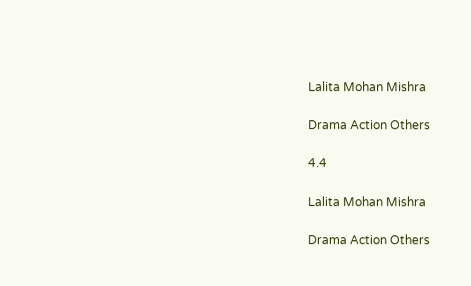Lalita Mohan Mishra

Drama Action Others

4.4

Lalita Mohan Mishra

Drama Action Others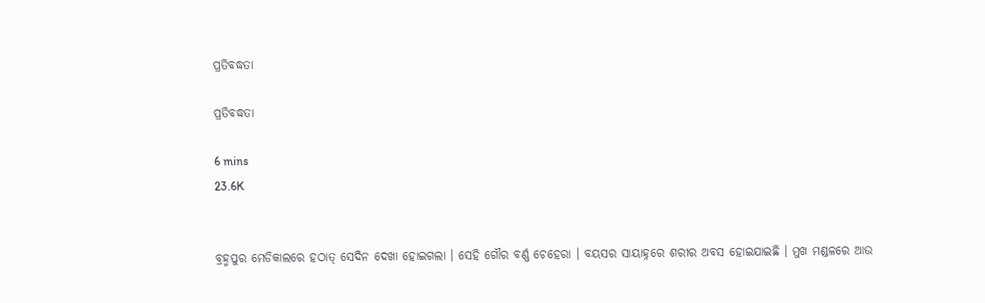ପ୍ରତିବଦ୍ଧତା

ପ୍ରତିବଦ୍ଧତା

6 mins
23.6K


ବ୍ରହ୍ମପୁର ମେଡିକାଲରେ ହଠାତ୍ ସେଦିନ ଦେଖା ହୋଇଗଲା । ସେହି ଗୌର ବର୍ଣ୍ଣ ଚେହେରା । ବୟସର ସାୟାହ୍ନରେ ଶରୀର ଅବସ ହୋଇଯାଇଛି । ମୁଖ ମଣ୍ଡଳରେ ଆଉ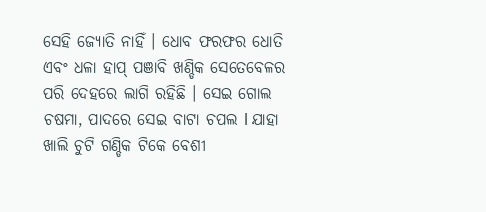ସେହି ଜ୍ୟୋତି ନାହିଁ । ଧୋବ ଫରଫର ଧୋତି ଏବଂ ଧଳା ହାପ୍ ପଞାବି ଖଣ୍ଡିକ ସେତେବେଳର ପରି ଦେହରେ ଲାଗି ରହିଛି । ସେଇ ଗୋଲ ଚଷମା, ପାଦରେ ସେଇ ବାଟା ଚପଲ l ଯାହା ଖାଲି ଚୁଟି ଗଣ୍ଡିକ ଟିକେ ବେଶୀ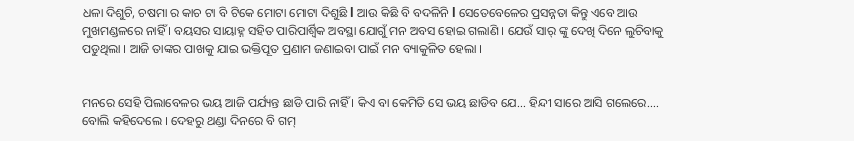ଧଳା ଦିଶୁଚି, ଚଷମା ର କାଚ ଟା ବି ଟିକେ ମୋଟା ମୋଟା ଦିଶୁଛି l ଆଉ କିଛି ବି ବଦଳିନି l ସେତେବେଳେର ପ୍ରସନ୍ନତା କିନ୍ତୁ ଏବେ ଆଉ ମୁଖମଣ୍ଡଳରେ ନାହିଁ । ବୟସର ସାୟାହ୍ନ ସହିତ ପାରିପାର୍ଶ୍ବିକ ଅବସ୍ଥା ଯୋଗୁଁ ମନ ଅବସ ହୋଇ ଗଲାଣି । ଯେଉଁ ସାର୍ ଙ୍କୁ ଦେଖି ଦିନେ ଲୁଚିବାକୁ ପଡୁଥିଲା । ଆଜି ତାଙ୍କର ପାଖକୁ ଯାଇ ଭକ୍ତିପୂତ ପ୍ରଣାମ ଜଣାଇବା ପାଇଁ ମନ ବ୍ୟାକୁଳିତ ହେଲା ।


ମନରେ ସେହି ପିଲାବେଳର ଭୟ ଆଜି ପର୍ଯ୍ୟନ୍ତ ଛାଡି ପାରି ନାହିଁ । କିଏ ବା କେମିତି ସେ ଭୟ ଛାଡିବ ଯେ... ହିନ୍ଦୀ ସାରେ ଆସି ଗଲେରେ.... ବୋଲି କହିଦେଲେ । ଦେହରୁ ଥଣ୍ଡା ଦିନରେ ବି ଗମ୍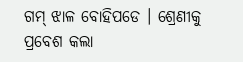ଗମ୍ ଝାଳ ବୋହିପଡେ । ଶ୍ରେଣୀକୁ ପ୍ରବେଶ କଲା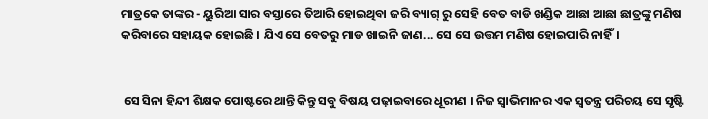ମାତ୍ରକେ ତାଙ୍କର - ୟୁରିଆ ସାର ବସ୍ତାରେ ତିଆରି ହୋଇଥିବା ଜରି ବ୍ୟାଗ୍ ରୁ ସେହି ବେତ ବାଡି ଖଣ୍ଡିକ ଆଛା ଆଛା ଛାତ୍ରଙ୍କୁ ମଣିଷ କରିବାରେ ସହାୟକ ହୋଇଛି । ଯିଏ ସେ ବେତରୁ ମାଡ ଖାଇନି ଜାଣ... ସେ ସେ ଉତ୍ତମ ମଣିଷ ହୋଇପାରି ନାହିଁ।


 ସେ ସିନା ହିନ୍ଦୀ ଶିକ୍ଷକ ପୋଷ୍ଟରେ ଥାନ୍ତି କିନ୍ତୁ ସବୁ ବିଷୟ ପଢ଼ାଇବାରେ ଧୂରୀଣ । ନିଜ ସ୍ବାଭିମାନର ଏକ ସ୍ଵତନ୍ତ୍ର ପରିଚୟ ସେ ସୃଷ୍ଟି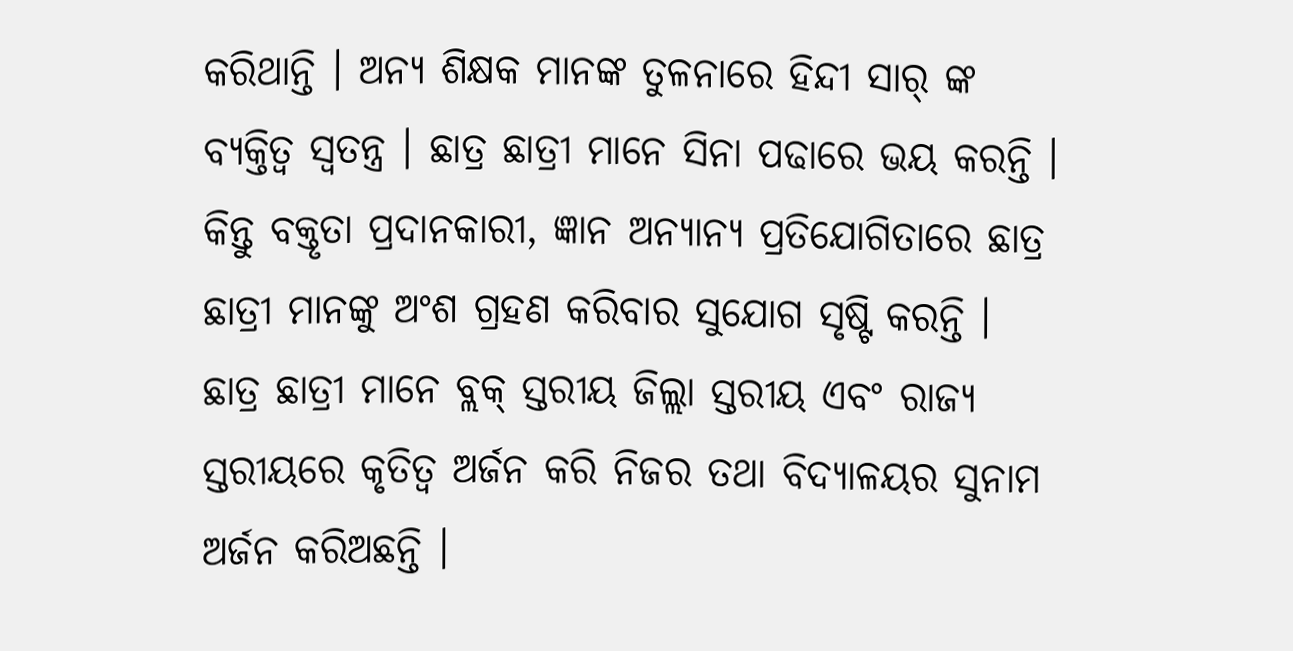କରିଥାନ୍ତି । ଅନ୍ଯ ଶିକ୍ଷକ ମାନଙ୍କ ତୁଳନାରେ ହିନ୍ଦୀ ସାର୍ ଙ୍କ ବ୍ୟକ୍ତିତ୍ବ ସ୍ବତନ୍ତ୍ର । ଛାତ୍ର ଛାତ୍ରୀ ମାନେ ସିନା ପଢାରେ ଭୟ କରନ୍ତି । କିନ୍ତୁ ବକ୍ତୃତା ପ୍ରଦାନକାରୀ, ଜ୍ଞାନ ଅନ୍ୟାନ୍ୟ ପ୍ରତିଯୋଗିତାରେ ଛାତ୍ର ଛାତ୍ରୀ ମାନଙ୍କୁ ଅଂଶ ଗ୍ରହଣ କରିବାର ସୁଯୋଗ ସୃଷ୍ଟି କରନ୍ତି । ଛାତ୍ର ଛାତ୍ରୀ ମାନେ ବ୍ଲକ୍ ସ୍ତରୀୟ ଜିଲ୍ଲା ସ୍ତରୀୟ ଏବଂ ରାଜ୍ୟ ସ୍ତରୀୟରେ କୃତିତ୍ବ ଅର୍ଜନ କରି ନିଜର ତଥା ବିଦ୍ୟାଳୟର ସୁନାମ ଅର୍ଜନ କରିଅଛନ୍ତି ।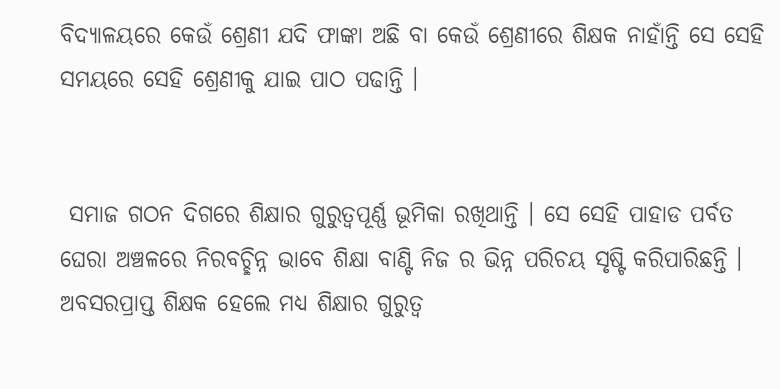ବିଦ୍ୟାଳୟରେ କେଉଁ ଶ୍ରେଣୀ ଯଦି ଫାଙ୍କା ଅଛି ବା କେଉଁ ଶ୍ରେଣୀରେ ଶିକ୍ଷକ ନାହାଁନ୍ତି ସେ ସେହି ସମୟରେ ସେହି ଶ୍ରେଣୀକୁ ଯାଇ ପାଠ ପଢାନ୍ତି ।


 ସମାଜ ଗଠନ ଦିଗରେ ଶିକ୍ଷାର ଗୁରୁତ୍ୱପୂର୍ଣ୍ଣ ଭୂମିକା ରଖିଥାନ୍ତି । ସେ ସେହି ପାହାଡ ପର୍ବତ ଘେରା ଅଞ୍ଚଳରେ ନିରବଚ୍ଛିନ୍ନ ଭାବେ ଶିକ୍ଷା ବାଣ୍ଟି ନିଜ ର ଭିନ୍ନ ପରିଚୟ ସୃଷ୍ଟି କରିପାରିଛନ୍ତି । ଅବସରପ୍ରାପ୍ତ ଶିକ୍ଷକ ହେଲେ ମଧ୍ୟ ଶିକ୍ଷାର ଗୁରୁତ୍ବ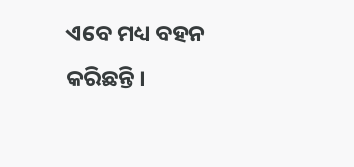ଏବେ ମଧ୍ୟ ବହନ କରିଛନ୍ତି ।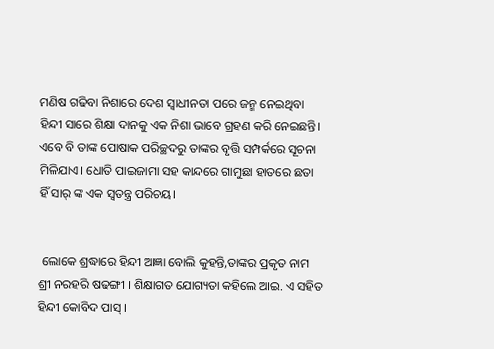ମଣିଷ ଗଢିବା ନିଶାରେ ଦେଶ ସ୍ୱାଧୀନତା ପରେ ଜନ୍ମ ନେଇଥିବା ହିନ୍ଦୀ ସାରେ ଶିକ୍ଷା ଦାନକୁ ଏକ ନିଶା ଭାବେ ଗ୍ରହଣ କରି ନେଇଛନ୍ତି। ଏବେ ବି ତାଙ୍କ ପୋଷାକ ପରିଚ୍ଛଦରୁ ତାଙ୍କର ବୃତ୍ତି ସମ୍ପର୍କରେ ସୂଚନା ମିଳିଯାଏ। ଧୋତି ପାଇଜାମା ସହ କାନ୍ଦରେ ଗାମୁଛା ହାତରେ ଛତା ହିଁ ସାର୍ ଙ୍କ ଏକ ସ୍ବତନ୍ତ୍ର ପରିଚୟ।


 ଲୋକେ ଶ୍ରଦ୍ଧାରେ ହିନ୍ଦୀ ଆଜ୍ଞା ବୋଲି କୁହନ୍ତି,ତାଙ୍କର ପ୍ରକୃତ ନାମ ଶ୍ରୀ ନରହରି ଷଢଙ୍ଗୀ । ଶିକ୍ଷାଗତ ଯୋଗ୍ୟତା କହିଲେ ଆଇ. ଏ ସହିତ ହିନ୍ଦୀ କୋବିଦ ପାସ୍‍ ।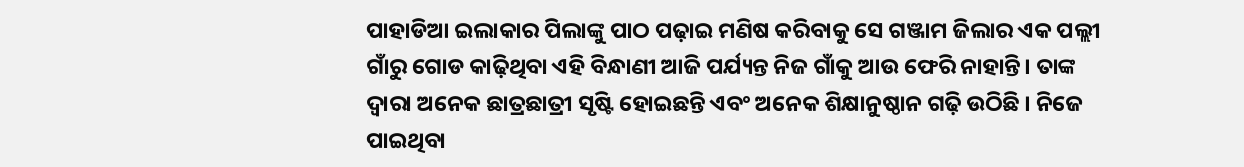ପାହାଡିଆ ଇଲାକାର ପିଲାଙ୍କୁ ପାଠ ପଢ଼ାଇ ମଣିଷ କରିବାକୁ ସେ ଗଞ୍ଜାମ ଜିଲାର ଏକ ପଲ୍ଲୀ ଗାଁରୁ ଗୋଡ କାଢ଼ିଥିବା ଏହି ବିନ୍ଧାଣୀ ଆଜି ପର୍ଯ୍ୟନ୍ତ ନିଜ ଗାଁକୁ ଆଉ ଫେରି ନାହାନ୍ତି। ତାଙ୍କ ଦ୍ବାରା ଅନେକ ଛାତ୍ରଛାତ୍ରୀ ସୃଷ୍ଟି ହୋଇଛନ୍ତି ଏବଂ ଅନେକ ଶିକ୍ଷାନୁଷ୍ଠାନ ଗଢ଼ି ଉଠିଛି । ନିଜେ ପାଇଥିବା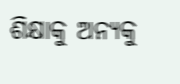ଶିକ୍ଷାକୁ ଅନ୍ୟକୁ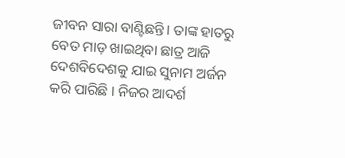ଜୀବନ ସାରା ବାଣ୍ଟିଛନ୍ତି। ତାଙ୍କ ହାତରୁ ବେତ ମାଡ଼ ଖାଇଥିବା ଛାତ୍ର ଆଜି ଦେଶବିଦେଶକୁ ଯାଇ ସୁନାମ ଅର୍ଜନ କରି ପାରିଛି । ନିଜର ଆଦର୍ଶ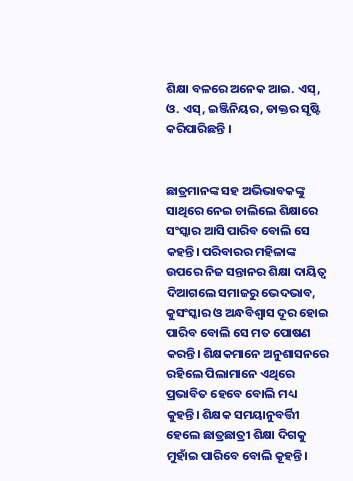ଶିକ୍ଷା ବଳରେ ଅନେକ ଆଇ. ଏସ୍, ଓ. ଏସ୍, ଇଞ୍ଜିନିୟର, ଡାକ୍ତର ସୃଷ୍ଟି କରିପାରିଛନ୍ତି ।


ଛାତ୍ରମାନଙ୍କ ସହ ଅଭିଭାବକଙ୍କୁ ସାଥିରେ ନେଇ ଚାଲିଲେ ଶିକ୍ଷାରେ ସଂସ୍କାର ଆସି ପାରିବ ବୋଲି ସେ କହନ୍ତି। ପରିବାରର ମହିଳାଙ୍କ ଉପରେ ନିଜ ସନ୍ତାନର ଶିକ୍ଷା ଦାୟିତ୍ୱ ଦିଆଗଲେ ସମାଜରୁ ଭେଦଭାବ, କୁସଂସ୍କାର ଓ ଅନ୍ଧବିଶ୍ୱାସ ଦୂର ହୋଇ ପାରିବ ବୋଲି ସେ ମତ ପୋଷଣ କରନ୍ତି। ଶିକ୍ଷକମାନେ ଅନୁଶାସନରେ ରହିଲେ ପିଲାମାନେ ଏଥିରେ ପ୍ରଭାବିତ ହେବେ ବୋଲି ମଧ୍ୟ କୁହନ୍ତି। ଶିକ୍ଷକ ସମୟାନୁବର୍ତ୍ତିୀ ହେଲେ ଛାତ୍ରଛାତ୍ରୀ ଶିକ୍ଷା ଦିଗକୁ ମୁହାଁଇ ପାରିବେ ବୋଲି କୂହନ୍ତି।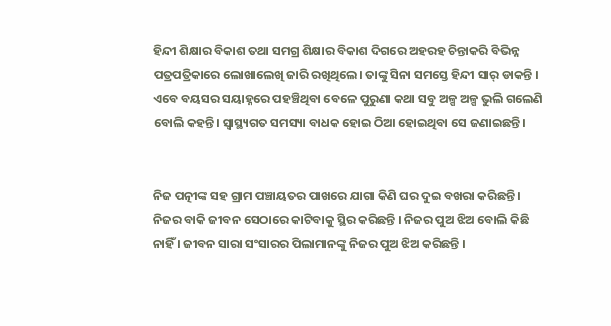ହିନ୍ଦୀ ଶିକ୍ଷାର ବିକାଶ ତଥା ସମଗ୍ର ଶିକ୍ଷାର ବିକାଶ ଦିଗରେ ଅହରହ ଚିନ୍ତାକରି ବିଭିନ୍ନ ପତ୍ରପତ୍ରିକାରେ ଲୋଖାଲେଖି ଜାରି ରଖିଥିଲେ। ତାଙ୍କୁ ସିନା ସମସ୍ତେ ହିନ୍ଦୀ ସାର୍ ଡାକନ୍ତି । ଏବେ ବୟସର ସୟାହ୍ନରେ ପହଞ୍ଚିଥିବା ବେଳେ ପୁରୁଣା କଥା ସବୁ ଅଳ୍ପ ଅଳ୍ପ ଭୁଲି ଗଲେଣି ବୋଲି କହନ୍ତି। ସ୍ୱାସ୍ଥ୍ୟଗତ ସମସ୍ୟା ବାଧକ ହୋଇ ଠିଆ ହୋଇଥିବା ସେ ଜଣାଇଛନ୍ତି।


ନିଜ ପତ୍ନୀଙ୍କ ସହ ଗ୍ରାମ ପଞ୍ଚାୟତର ପାଖରେ ଯାଗା କିଣି ଘର ଦୁଇ ବଖରା କରିଛନ୍ତି । ନିଜର ବାକି ଜୀବନ ସେଠାରେ କାଟିବାକୁ ସ୍ଥିର କରିଛନ୍ତି । ନିଜର ପୁଅ ଝିଅ ବୋଲି କିଛି ନାହିଁ । ଜୀବନ ସାରା ସଂସାରର ପିଲାମାନଙ୍କୁ ନିଜର ପୁଅ ଝିଅ କରିଛନ୍ତି ।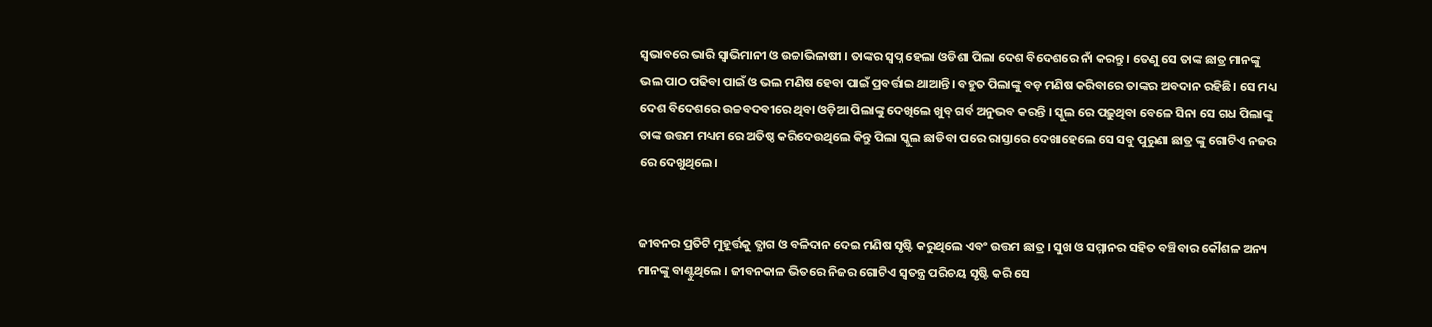ସ୍ୱଭାବରେ ଭାରି ସ୍ୱାଭିମାନୀ ଓ ଉଚ୍ଚାଭିଳାଷୀ । ତାଙ୍କର ସ୍ବପ୍ନ ହେଲା ଓଡିଶା ପିଲା ଦେଶ ବିଦେଶରେ ନାଁ କରନ୍ତୁ । ତେଣୁ ସେ ତାଙ୍କ ଛାତ୍ର ମାନଙ୍କୁ ଭଲ ପାଠ ପଢିବା ପାଇଁ ଓ ଭଲ ମଣିଷ ହେବା ପାଇଁ ପ୍ରବର୍ତ୍ତାଇ ଥାଆନ୍ତି। ବହୁତ ପିଲାଙ୍କୁ ବଡ଼ ମଣିଷ କରିବାରେ ତାଙ୍କର ଅବଦାନ ରହିଛି। ସେ ମଧ୍ୟ ଦେଶ ବିଦେଶରେ ଉଚ୍ଚବଦବୀରେ ଥିବା ଓଡ଼ିଆ ପିଲାଙ୍କୁ ଦେଖିଲେ ଖୁବ୍ ଗର୍ବ ଅନୁଭବ କରନ୍ତି । ସ୍କୁଲ ରେ ପଢ଼ୁଥିବା ବେଳେ ସିନା ସେ ଗଧ ପିଲାଙ୍କୁ ତାଙ୍କ ଉତ୍ତମ ମଧ୍ୟମ ରେ ଅତିଷ୍ଠ କରିଦେଉଥିଲେ କିନ୍ତୁ ପିଲା ସ୍କୁଲ ଛାଡିବା ପରେ ରାସ୍ତାରେ ଦେଖାହେଲେ ସେ ସବୁ ପୁରୁଣା ଛାତ୍ର ଙ୍କୁ ଗୋଟିଏ ନଜର ରେ ଦେଖୁଥିଲେ।


ଜୀବନର ପ୍ରତିଟି ମୁହୂର୍ତ୍ତକୁ ତ୍ଯାଗ ଓ ବଳିଦାନ ଦେଇ ମଣିଷ ସୃଷ୍ଟି କରୁଥିଲେ ଏବଂ ଉତ୍ତମ ଛାତ୍ର । ସୁଖ ଓ ସମ୍ମାନର ସହିତ ବଞ୍ଚିବାର କୌଶଳ ଅନ୍ୟ ମାନଙ୍କୁ ବାଣ୍ଟୁଥିଲେ । ଜୀବନକାଳ ଭିତରେ ନିଜର ଗୋଟିଏ ସ୍ବତନ୍ତ୍ର ପରିଚୟ ସୃଷ୍ଟି କରି ସେ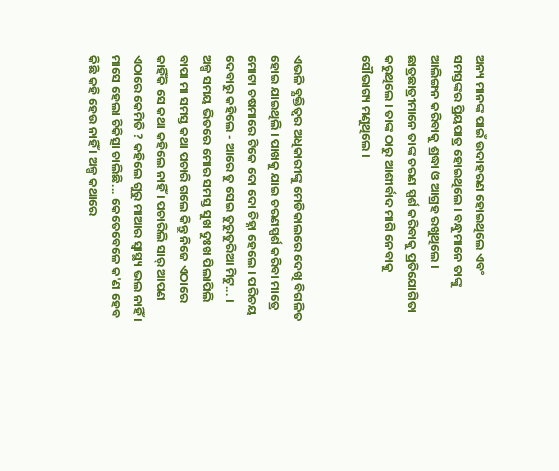ଅନ୍ୟ ମାନଙ୍କ ପାଇଁ ଉଦାହରଣ ହୋଇଥିଲେ ଏବଂ ସମସ୍ତଙ୍କର ପ୍ରିୟପାତ୍ର ହୋଇଥିଲେ । ବନ୍ଧୁମାନେ ତାଙ୍କୁ ଆଲିଙ୍ଗନ କରିବାକୁ ଶ୍ରଦ୍ଧା ଓ ଆଗ୍ରହ ରଖୁଥିଲେ । ଛାତ୍ରଛାତ୍ରୀମାନେ ତାଙ୍କ ଚରଣ ସ୍ପର୍ଶ କରିବାକୁ ପ୍ରତିଯୋଗିତା କରୁଥିଲେ । ତାଙ୍କ ଠାରୁ ଆଶୀର୍ବାଦ ମାଗି ନେବାକୁ ସୌଭାଗ୍ୟ ମଣୁଥିଲେ ।


ଏଭଳି ବ୍ଯକ୍ତିତ୍ବର ଅଧିକାରୀଙ୍କୁ ମେଡିକାଲରେ ଦେଖି ବିଗଳିତ ହୋଇ ଯାଇଥିଲି । ପାଖକୁ ଯାଇ ଚରଣସ୍ପର୍ଶ କରିବା ମାତ୍ରେ ମୋଟା ଚଷମାରେ ଟିକେ ଦୋ ଦୋ ଚିହ୍ନା ହେଲେ । ପରିଚୟ ଦେବାରୁ କହିଲେ - ଆରେ ତୁ ସେଇ ତୁରୁତୁରିଆ ମିଟୁ... । ଅଳ୍ପ ସମୟ ଭିତରେ ମୋର ସମସ୍ତ ସୁଖ ଦୁଃଖ ପିଲାପିଲି ବାପା ମା ସମସ୍ତ କଥା ପଚାରି ଗଲେ କିନ୍ତୁ ନିଜେ ଏଠାରେ କାହିଁକି ସେ କଥା କହିଲେ ନାହିଁ । ପଚାରିଲି ସାର୍ ଆପଣ ଏଠାରେ କେମିତି ? କହିଲେ ଗୁରୁ ମାଆର ସ୍ବାସ୍ଥ୍ୟ ଭଲ ନାହିଁ । ମାସେ ହେଲା ଚିକିତ୍ସା ଚାଲିଛି... କେତେବେଳେ କ'ଣ ହେବ କିଛି କହି ହେଉ ନାହିଁ । ଅଳ୍ପ କଥାରେ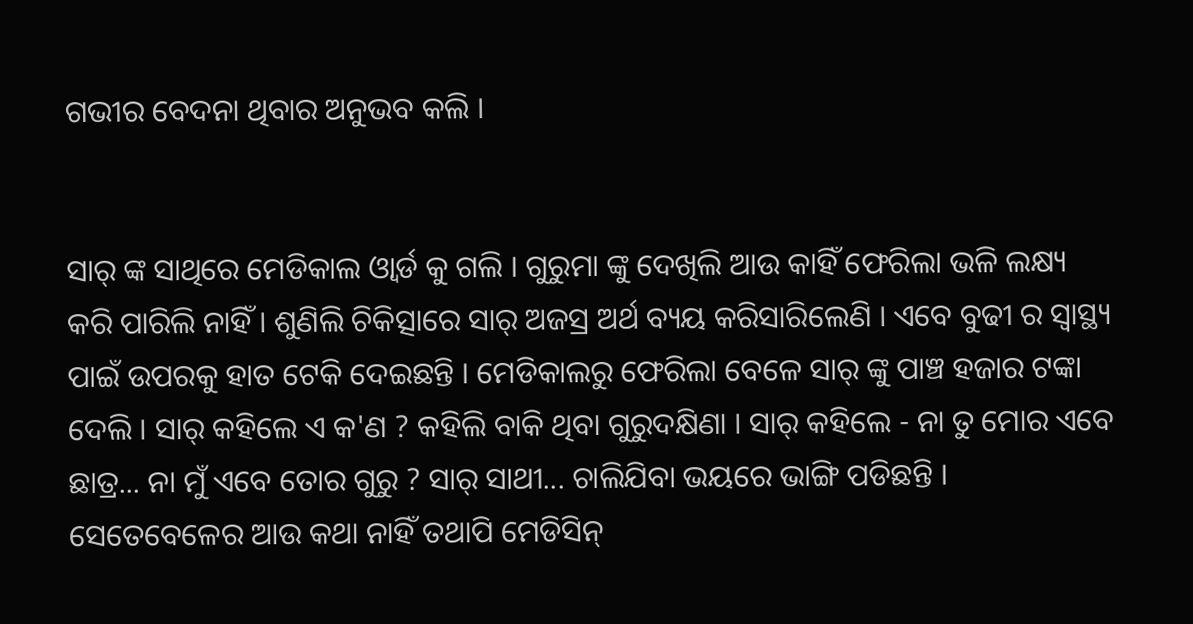ଗଭୀର ବେଦନା ଥିବାର ଅନୁଭବ କଲି ।


ସାର୍ ଙ୍କ ସାଥିରେ ମେଡିକାଲ ଓ୍ବାର୍ଡ କୁ ଗଲି । ଗୁରୁମା ଙ୍କୁ ଦେଖିଲି ଆଉ କାହିଁ ଫେରିଲା ଭଳି ଲକ୍ଷ୍ୟ କରି ପାରିଲି ନାହିଁ । ଶୁଣିଲି ଚିକିତ୍ସାରେ ସାର୍ ଅଜସ୍ର ଅର୍ଥ ବ୍ୟୟ କରିସାରିଲେଣି । ଏବେ ବୁଢୀ ର ସ୍ବାସ୍ଥ୍ୟ ପାଇଁ ଉପରକୁ ହାତ ଟେକି ଦେଇଛନ୍ତି । ମେଡିକାଲରୁ ଫେରିଲା ବେଳେ ସାର୍ ଙ୍କୁ ପାଞ୍ଚ ହଜାର ଟଙ୍କା ଦେଲି । ସାର୍ କହିଲେ ଏ କ'ଣ ? କହିଲି ବାକି ଥିବା ଗୁରୁଦକ୍ଷିଣା । ସାର୍ କହିଲେ - ନା ତୁ ମୋର ଏବେ ଛାତ୍ର... ନା ମୁଁ ଏବେ ତୋର ଗୁରୁ ? ସାର୍ ସାଥୀ... ଚାଲିଯିବା ଭୟରେ ଭାଙ୍ଗି ପଡିଛନ୍ତି । ସେତେବେଳେର ଆଉ କଥା ନାହିଁ ତଥାପି ମେଡିସିନ୍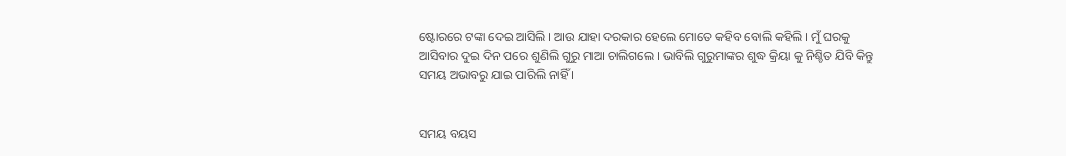ଷ୍ଟୋରରେ ଟଙ୍କା ଦେଇ ଆସିଲି । ଆଉ ଯାହା ଦରକାର ହେଲେ ମୋତେ କହିବ ବୋଲି କହିଲି । ମୁଁ ଘରକୁ ଆସିବାର ଦୁଇ ଦିନ ପରେ ଶୁଣିଲି ଗୁରୁ ମାଆ ଚାଲିଗଲେ । ଭାବିଲି ଗୁରୁମାଙ୍କର ଶୁଦ୍ଧ କ୍ରିୟା କୁ ନିଶ୍ଚିତ ଯିବି କିନ୍ତୁ ସମୟ ଅଭାବରୁ ଯାଇ ପାରିଲି ନାହିଁ ।


ସମୟ ବୟସ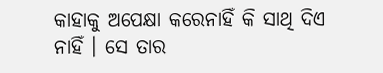କାହାକୁ ଅପେକ୍ଷା କରେନାହିଁ କି ସାଥି ଦିଏ ନାହିଁ । ସେ ତାର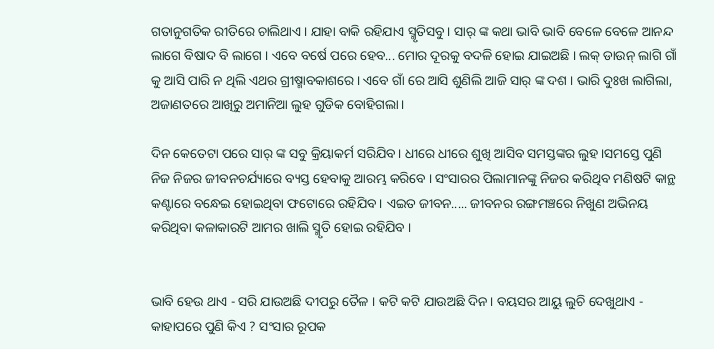ଗତାନୁଗତିକ ରୀତିରେ ଚାଲିଥାଏ । ଯାହା ବାକି ରହିଯାଏ ସ୍ମୃତିସବୁ । ସାର୍ ଙ୍କ କଥା ଭାବି ଭାବି ବେଳେ ବେଳେ ଆନନ୍ଦ ଲାଗେ ବିଷାଦ ବି ଲାଗେ । ଏବେ ବର୍ଷେ ପରେ ହେବ... ମୋର ଦୂରକୁ ବଦଳି ହୋଇ ଯାଇଅଛି । ଲକ୍ ଡାଉନ୍ ଲାଗି ଗାଁ କୁ ଆସି ପାରି ନ ଥିଲି ଏଥର ଗ୍ରୀଷ୍ମାବକାଶରେ । ଏବେ ଗାଁ ରେ ଆସି ଶୁଣିଲି ଆଜି ସାର୍ ଙ୍କ ଦଶ । ଭାରି ଦୁଃଖ ଲାଗିଲା, ଅଜାଣତରେ ଆଖିରୁ ଅମାନିଆ ଲୁହ ଗୁଡିକ ବୋହିଗଲା ।

ଦିନ କେତେଟା ପରେ ସାର୍ ଙ୍କ ସବୁ କ୍ରିୟାକର୍ମ ସରିଯିବ । ଧୀରେ ଧୀରେ ଶୁଖି ଆସିବ ସମସ୍ତଙ୍କର ଲୁହ।ସମସ୍ତେ ପୁଣି ନିଜ ନିଜର ଜୀବନଚର୍ଯ୍ୟାରେ ବ୍ୟସ୍ତ ହେବାକୁ ଆରମ୍ଭ କରିବେ । ସଂସାରର ପିଲାମାନଙ୍କୁ ନିଜର କରିଥିବ ମଣିଷଟି କାନ୍ଥ କଣ୍ଟାରେ ବନ୍ଧେଇ ହୋଇଥିବା ଫଟୋରେ ରହିଯିବ । ଏଇତ ଜୀବନ..... ଜୀବନର ରଙ୍ଗମଞ୍ଚରେ ନିଖୁଣ ଅଭିନୟ କରିଥିବା କଳାକାରଟି ଆମର ଖାଲି ସ୍ମୃତି ହୋଇ ରହିଯିବ ।


ଭାବି ହେଉ ଥାଏ - ସରି ଯାଉଅଛି ଦୀପରୁ ତୈଳ । କଟି କଟି ଯାଉଅଛି ଦିନ। ବୟସର ଆୟୁ ଲୁଚି ଦେଖୁଥାଏ - କାହାପରେ ପୁଣି କିଏ ? ସଂସାର ରୂପକ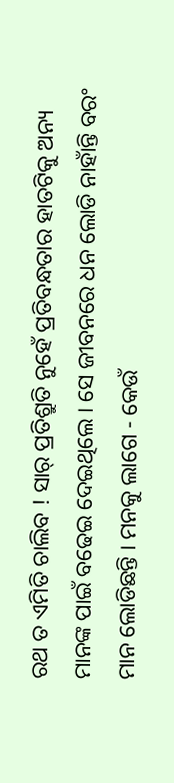ରଥ ତ ଏମିତି ଚାଲିବ ! ସାର୍ ପ୍ରତିଶ୍ରୁତି ନୁହେଁ ପ୍ରତିବନ୍ଧତାର ହାତଟିକୁ ଅନ୍ୟ ମାନଙ୍କ ପାଇଁ ବଢେଇ ଦେଇଥିଲେ । ସେ ଜୀବନରେ ଧନ ଲୋଡି ନାହାଁନ୍ତି ବରଂ ମାନ ଲୋଡିଛନ୍ତି । ମନକୁ ଲାଗେ - କେଉଁ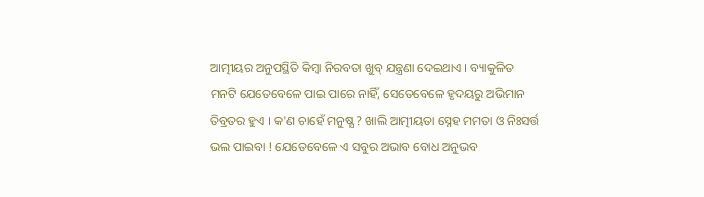ଆତ୍ମୀୟର ଅନୁପସ୍ଥିତି କିମ୍ବା ନିରବତା ଖୁବ୍ ଯନ୍ତ୍ରଣା ଦେଇଥାଏ । ବ୍ୟାକୁଳିତ ମନଟି ଯେତେବେଳେ ପାଇ ପାରେ ନାହିଁ, ସେତେବେଳେ ହୃଦୟରୁ ଅଭିମାନ ତିବ୍ରତର ହୁଏ । କ'ଣ ଚାହେଁ ମନୁଷ୍ଯ ? ଖାଲି ଆତ୍ମୀୟତା ସ୍ନେହ ମମତା ଓ ନିଃସର୍ତ୍ତ ଭଲ ପାଇବା ! ଯେତେବେଳେ ଏ ସବୁର ଅଭାବ ବୋଧ ଅନୁଭବ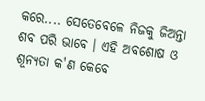କରେ.... ସେତେବେଳେ ନିଜକୁ ଜିଅନ୍ତା ଶବ ପରି ଭାବେ । ଏହି ଅବଶୋଷ ଓ ଶୂନ୍ଯତା କ'ଣ କେବେ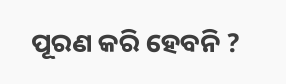ପୂରଣ କରି ହେବନି ?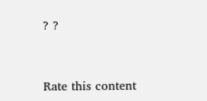? ?


Rate this content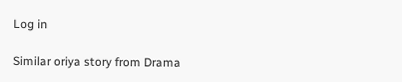Log in

Similar oriya story from Drama